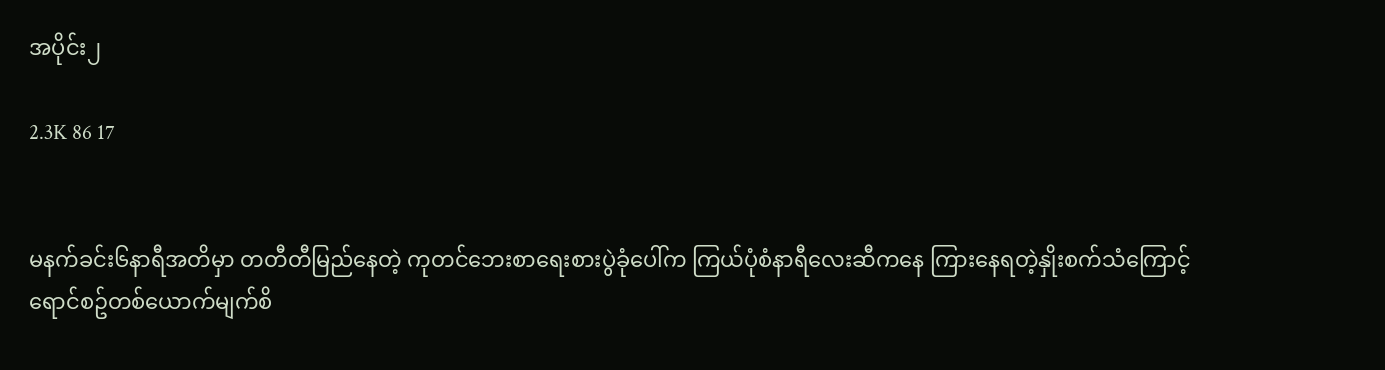အပိုင်း၂

2.3K 86 17


မနက်ခင်း၆နာရီအတိမှာ တတီတီမြည်နေတဲ့ ကုတင်ဘေးစာရေးစားပွဲခုံပေါ်က ကြယ်ပုံစံနာရီလေးဆီကနေ ကြားနေရတဲ့နှိုးစက်သံကြောင့် ရောင်စဥ်တစ်ယောက်မျက်စိ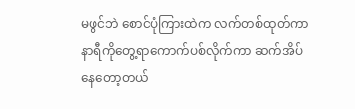မဖွင်ဘဲ စောင်ပုံကြားထဲက လက်တစ်ထုတ်ကာ နာရီကိုတွေ့ရာကောက်ပစ်လိုက်ကာ ဆက်အိပ်နေတော့တယ်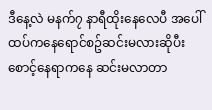ဒီနေ့လဲ မနက်၇ နာရီထိုးနေလေပီ အပေါ်ထပ်ကနေရောင်စဥ်ဆင်းမလားဆိုပီးစောင့်နေရာကနေ ဆင်းမလာတာ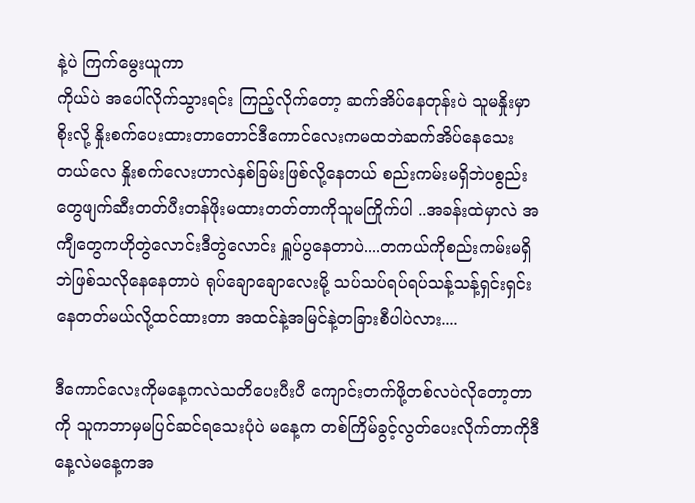နဲ့ပဲ ကြက်မွေးယူကာ
ကိုယ်ပဲ အပေါ်လိုက်သွားရင်း ကြည့်လိုက်တော့ ဆက်အိပ်နေတုန်းပဲ သူမနှိုးမှာစိုးလို့ နှိုးစက်ပေးထားတာတောင်ဒီကောင်လေးကမထဘဲဆက်အိပ်နေသေးတယ်လေ နှိုးစက်လေးဟာလဲနှစ်ခြမ်းဖြစ်လို့နေတယ် စည်းကမ်းမရှိဘဲပစွည်းတွေဖျက်ဆီးတတ်ပီးတန်ဖိုးမထားတတ်တာကိုသူမကြိုက်ပါ ..အခန်းထဲမှာလဲ အကျီတွေကဟိုတွဲလောင်းဒီတွဲလောင်း ရှူပ်ပွနေတာပဲ....တကယ်ကိုစည်းကမ်းမရှိဘဲဖြစ်သလိုနေနေတာပဲ ရုပ်ချောချောလေးမို့ သပ်သပ်ရပ်ရပ်သန့်သန့်ရှင်းရှင်းနေတတ်မယ်လို့ထင်ထားတာ အထင်နဲ့အမြင်နဲ့တခြားစီပါပဲလား....

ဒီကောင်လေးကိုမနေ့ကလဲသတိပေးပီးပီ ကျောင်းတက်ဖို့တစ်လပဲလိုတော့တာကို သူကဘာမှမပြင်ဆင်ရသေးပုံပဲ မနေ့က တစ်ကြိမ်ခွင့်လွတ်ပေးလိုက်တာကိုဒီနေ့လဲမနေ့ကအ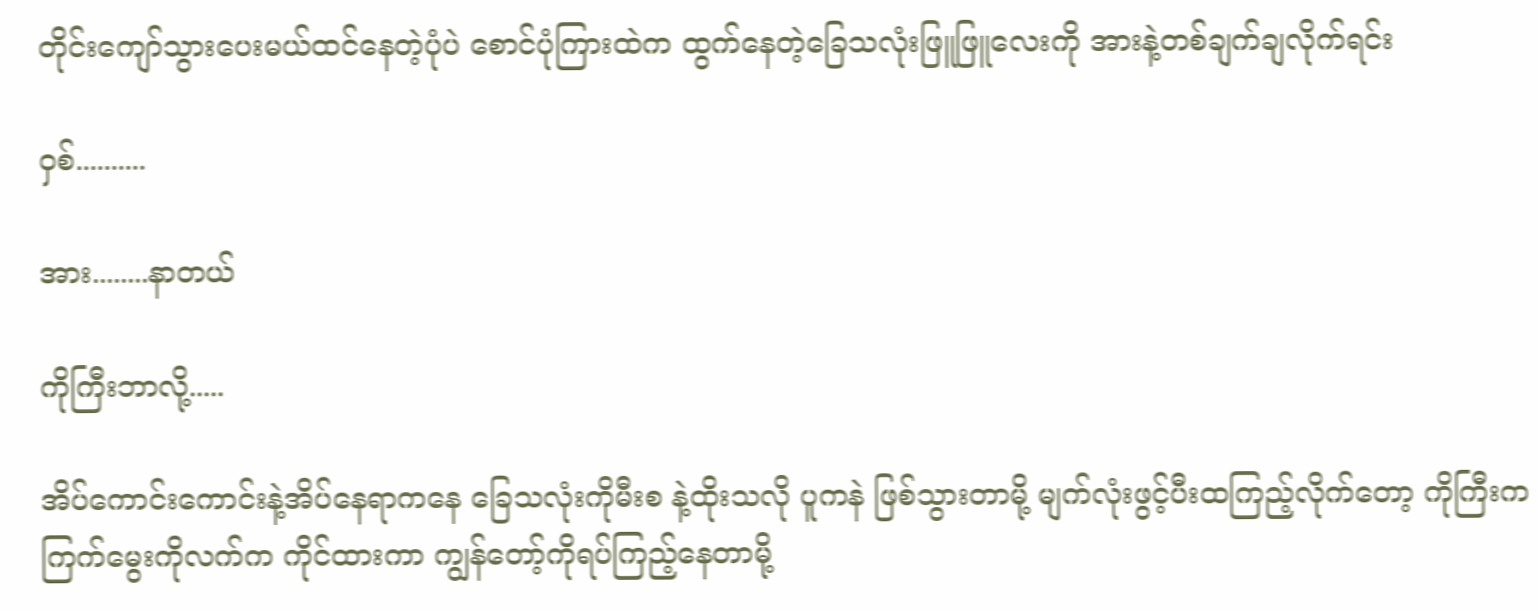တိုင်းကျော်သွားပေးမယ်ထင်နေတဲ့ပုံပဲ စောင်ပုံကြားထဲက ထွက်နေတဲ့ခြေသလုံးဖြူဖြူလေးကို အားနဲ့တစ်ချက်ချလိုက်ရင်း

ဝှစ်..........

အား........နာတယ်

ကိုကြီးဘာလို့.....

အိပ်ကောင်းကောင်းနဲ့အိပ်နေရာကနေ ခြေသလုံးကိုမီးစ နဲ့ထိုးသလို ပူကနဲ ဖြစ်သွားတာမို့ မျက်လုံးဖွင့်ပီးထကြည့်လိုက်တော့ ကိုကြီးက ကြက်မွေးကိုလက်က ကိုင်ထားကာ ကျွန်တော့်ကိုရပ်ကြည့်နေတာမို့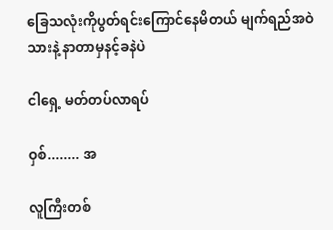ခြေသလုံးကိုပွတ်ရင်းကြောင်နေမိတယ် မျက်ရည်အဝဲသားနဲ့ နာတာမှနင့်ခနဲပဲ

ငါရှေ့ မတ်တပ်လာရပ်

ဝှစ်........ အ

လူကြီးတစ်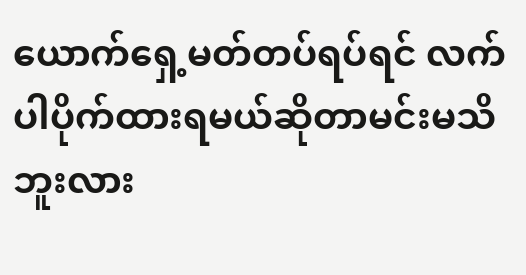ယောက်ရှေ့မတ်တပ်ရပ်ရင် လက်ပါပိုက်ထားရမယ်ဆိုတာမင်းမသိဘူးလား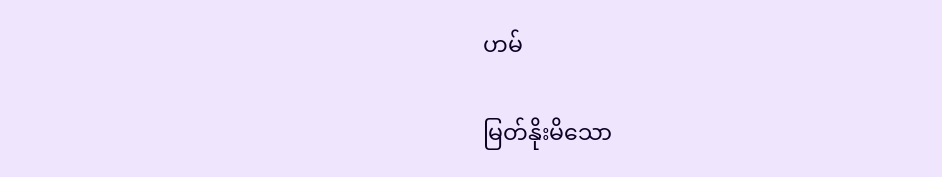ဟမ်

မြတ်နိုးမိသော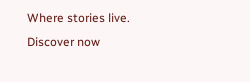Where stories live. Discover now